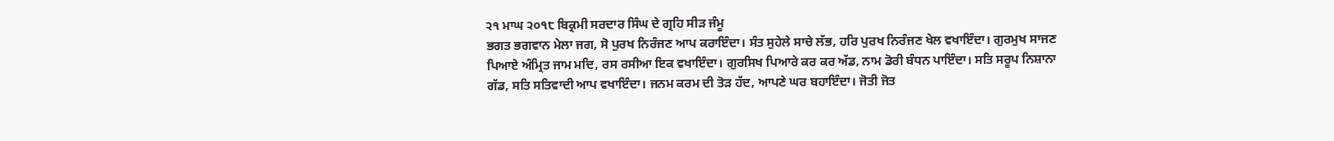੨੧ ਮਾਘ ੨੦੧੮ ਬਿਕ੍ਰਮੀ ਸਰਦਾਰ ਸਿੰਘ ਦੇ ਗ੍ਰਹਿ ਸੀੜ ਜੰਮੂ
ਭਗਤ ਭਗਵਾਨ ਮੇਲਾ ਜਗ, ਸੋ ਪੁਰਖ ਨਿਰੰਜਣ ਆਪ ਕਰਾਇੰਦਾ। ਸੰਤ ਸੁਹੇਲੇ ਸਾਚੇ ਲੱਭ, ਹਰਿ ਪੁਰਖ ਨਿਰੰਜਣ ਖੇਲ ਵਖਾਇੰਦਾ। ਗੁਰਮੁਖ ਸਾਜਣ ਪਿਆਏ ਅੰਮ੍ਰਿਤ ਜਾਮ ਮਦਿ, ਰਸ ਰਸੀਆ ਇਕ ਵਖਾਇੰਦਾ। ਗੁਰਸਿਖ ਪਿਆਰੇ ਕਰ ਕਰ ਅੱਡ, ਨਾਮ ਡੋਰੀ ਬੰਧਨ ਪਾਇੰਦਾ। ਸਤਿ ਸਰੂਪ ਨਿਸ਼ਾਨਾ ਗੱਡ, ਸਤਿ ਸਤਿਵਾਦੀ ਆਪ ਵਖਾਇੰਦਾ। ਜਨਮ ਕਰਮ ਦੀ ਤੋੜ ਹੱਦ, ਆਪਣੇ ਘਰ ਬਹਾਇੰਦਾ। ਜੋਤੀ ਜੋਤ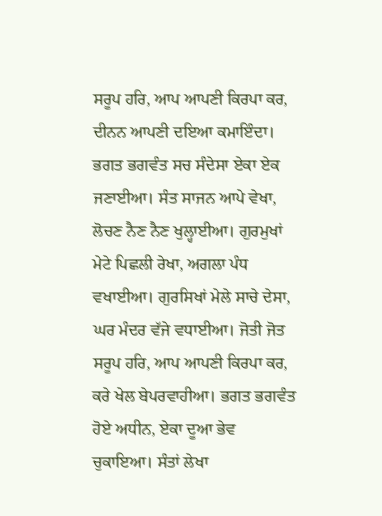ਸਰੂਪ ਹਰਿ, ਆਪ ਆਪਣੀ ਕਿਰਪਾ ਕਰ, ਦੀਨਨ ਆਪਣੀ ਦਇਆ ਕਮਾਇੰਦਾ। ਭਗਤ ਭਗਵੰਤ ਸਚ ਸੰਦੇਸਾ ਏਕਾ ਏਕ ਜਣਾਈਆ। ਸੰਤ ਸਾਜਨ ਆਪੇ ਵੇਖਾ, ਲੋਚਣ ਨੈਣ ਨੈਣ ਖੁਲ੍ਹਾਈਆ। ਗੁਰਮੁਖਾਂ ਮੇਟੇ ਪਿਛਲੀ ਰੇਖਾ, ਅਗਲਾ ਪੰਧ ਵਖਾਈਆ। ਗੁਰਸਿਖਾਂ ਮੇਲੇ ਸਾਚੇ ਦੇਸਾ, ਘਰ ਮੰਦਰ ਵੱਜੇ ਵਧਾਈਆ। ਜੋਤੀ ਜੋਤ ਸਰੂਪ ਹਰਿ, ਆਪ ਆਪਣੀ ਕਿਰਪਾ ਕਰ, ਕਰੇ ਖੇਲ ਬੇਪਰਵਾਹੀਆ। ਭਗਤ ਭਗਵੰਤ ਹੋਏ ਅਧੀਨ, ਏਕਾ ਦੂਆ ਭੇਵ ਚੁਕਾਇਆ। ਸੰਤਾਂ ਲੇਖਾ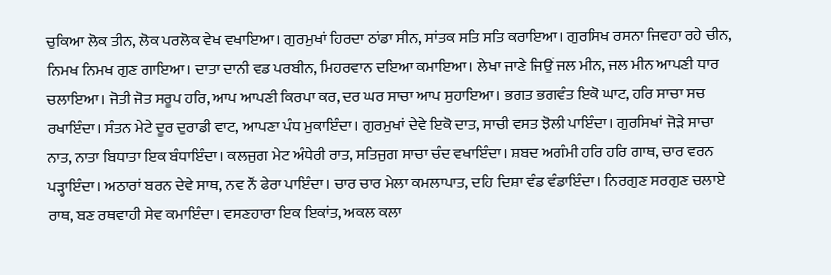ਚੁਕਿਆ ਲੋਕ ਤੀਨ, ਲੋਕ ਪਰਲੋਕ ਵੇਖ ਵਖਾਇਆ। ਗੁਰਮੁਖਾਂ ਹਿਰਦਾ ਠਾਂਡਾ ਸੀਨ, ਸਾਂਤਕ ਸਤਿ ਸਤਿ ਕਰਾਇਆ। ਗੁਰਸਿਖ ਰਸਨਾ ਜਿਵਹਾ ਰਹੇ ਚੀਨ, ਨਿਮਖ ਨਿਮਖ ਗੁਣ ਗਾਇਆ। ਦਾਤਾ ਦਾਨੀ ਵਡ ਪਰਬੀਨ, ਮਿਹਰਵਾਨ ਦਇਆ ਕਮਾਇਆ। ਲੇਖਾ ਜਾਣੇ ਜਿਉਂ ਜਲ ਮੀਨ, ਜਲ ਮੀਨ ਆਪਣੀ ਧਾਰ ਚਲਾਇਆ। ਜੋਤੀ ਜੋਤ ਸਰੂਪ ਹਰਿ, ਆਪ ਆਪਣੀ ਕਿਰਪਾ ਕਰ, ਦਰ ਘਰ ਸਾਚਾ ਆਪ ਸੁਹਾਇਆ। ਭਗਤ ਭਗਵੰਤ ਇਕੋ ਘਾਟ, ਹਰਿ ਸਾਚਾ ਸਚ ਰਖਾਇੰਦਾ। ਸੰਤਨ ਮੇਟੇ ਦੂਰ ਦੁਰਾਡੀ ਵਾਟ, ਆਪਣਾ ਪੰਧ ਮੁਕਾਇੰਦਾ। ਗੁਰਮੁਖਾਂ ਦੇਵੇ ਇਕੋ ਦਾਤ, ਸਾਚੀ ਵਸਤ ਝੋਲੀ ਪਾਇੰਦਾ। ਗੁਰਸਿਖਾਂ ਜੋੜੇ ਸਾਚਾ ਨਾਤ, ਨਾਤਾ ਬਿਧਾਤਾ ਇਕ ਬੰਧਾਇੰਦਾ। ਕਲਜੁਗ ਮੇਟ ਅੰਧੇਰੀ ਰਾਤ, ਸਤਿਜੁਗ ਸਾਚਾ ਚੰਦ ਵਖਾਇੰਦਾ। ਸ਼ਬਦ ਅਗੰਮੀ ਹਰਿ ਹਰਿ ਗਾਥ, ਚਾਰ ਵਰਨ ਪੜ੍ਹਾਇੰਦਾ। ਅਠਾਰਾਂ ਬਰਨ ਦੇਵੇ ਸਾਥ, ਨਵ ਨੌਂ ਫੇਰਾ ਪਾਇੰਦਾ। ਚਾਰ ਚਾਰ ਮੇਲਾ ਕਮਲਾਪਾਤ, ਦਹਿ ਦਿਸ਼ਾ ਵੰਡ ਵੰਡਾਇੰਦਾ। ਨਿਰਗੁਣ ਸਰਗੁਣ ਚਲਾਏ ਰਾਥ, ਬਣ ਰਥਵਾਹੀ ਸੇਵ ਕਮਾਇੰਦਾ। ਵਸਣਹਾਰਾ ਇਕ ਇਕਾਂਤ, ਅਕਲ ਕਲਾ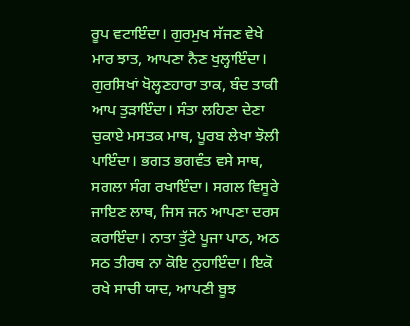ਰੂਪ ਵਟਾਇੰਦਾ। ਗੁਰਮੁਖ ਸੱਜਣ ਵੇਖੇ ਮਾਰ ਝਾਤ, ਆਪਣਾ ਨੈਣ ਖੁਲ੍ਹਾਇੰਦਾ। ਗੁਰਸਿਖਾਂ ਖੋਲ੍ਹਣਹਾਰਾ ਤਾਕ, ਬੰਦ ਤਾਕੀ ਆਪ ਤੁੜਾਇੰਦਾ। ਸੰਤਾ ਲਹਿਣਾ ਦੇਣਾ ਚੁਕਾਏ ਮਸਤਕ ਮਾਥ, ਪੂਰਬ ਲੇਖਾ ਝੋਲੀ ਪਾਇੰਦਾ। ਭਗਤ ਭਗਵੰਤ ਵਸੇ ਸਾਥ, ਸਗਲਾ ਸੰਗ ਰਖਾਇੰਦਾ। ਸਗਲ ਵਿਸੂਰੇ ਜਾਇਣ ਲਾਥ, ਜਿਸ ਜਨ ਆਪਣਾ ਦਰਸ ਕਰਾਇੰਦਾ। ਨਾਤਾ ਤੁੱਟੇ ਪੂਜਾ ਪਾਠ, ਅਠ ਸਠ ਤੀਰਥ ਨਾ ਕੋਇ ਨੁਹਾਇੰਦਾ। ਇਕੋ ਰਖੇ ਸਾਚੀ ਯਾਦ, ਆਪਣੀ ਬੂਝ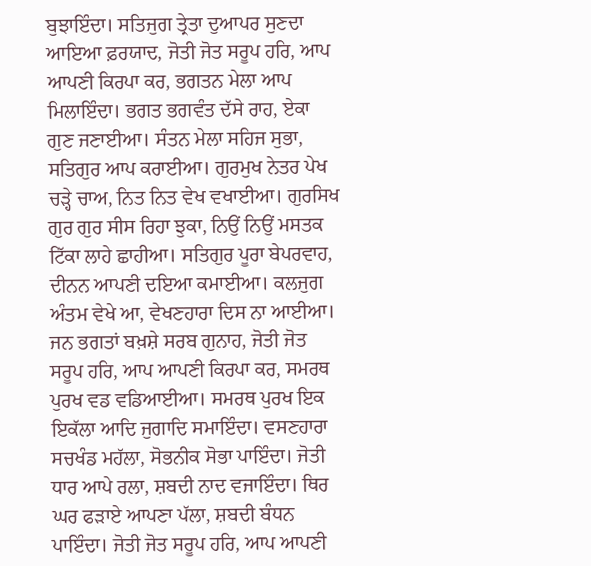ਬੁਝਾਇੰਦਾ। ਸਤਿਜੁਗ ਤ੍ਰੇਤਾ ਦੁਆਪਰ ਸੁਣਦਾ ਆਇਆ ਫ਼ਰਯਾਦ, ਜੋਤੀ ਜੋਤ ਸਰੂਪ ਹਰਿ, ਆਪ ਆਪਣੀ ਕਿਰਪਾ ਕਰ, ਭਗਤਨ ਮੇਲਾ ਆਪ ਮਿਲਾਇੰਦਾ। ਭਗਤ ਭਗਵੰਤ ਦੱਸੇ ਰਾਹ, ਏਕਾ ਗੁਣ ਜਣਾਈਆ। ਸੰਤਨ ਮੇਲਾ ਸਹਿਜ ਸੁਭਾ, ਸਤਿਗੁਰ ਆਪ ਕਰਾਈਆ। ਗੁਰਮੁਖ ਨੇਤਰ ਪੇਖ ਚੜ੍ਹੇ ਚਾਅ, ਨਿਤ ਨਿਤ ਵੇਖ ਵਖਾਈਆ। ਗੁਰਸਿਖ ਗੁਰ ਗੁਰ ਸੀਸ ਰਿਹਾ ਝੁਕਾ, ਨਿਉਂ ਨਿਉਂ ਮਸਤਕ ਟਿੱਕਾ ਲਾਹੇ ਛਾਹੀਆ। ਸਤਿਗੁਰ ਪੂਰਾ ਬੇਪਰਵਾਹ, ਦੀਨਨ ਆਪਣੀ ਦਇਆ ਕਮਾਈਆ। ਕਲਜੁਗ ਅੰਤਮ ਵੇਖੇ ਆ, ਵੇਖਣਹਾਰਾ ਦਿਸ ਨਾ ਆਈਆ। ਜਨ ਭਗਤਾਂ ਬਖ਼ਸ਼ੇ ਸਰਬ ਗੁਨਾਹ, ਜੋਤੀ ਜੋਤ ਸਰੂਪ ਹਰਿ, ਆਪ ਆਪਣੀ ਕਿਰਪਾ ਕਰ, ਸਮਰਥ ਪੁਰਖ ਵਡ ਵਡਿਆਈਆ। ਸਮਰਥ ਪੁਰਖ ਇਕ ਇਕੱਲਾ ਆਦਿ ਜੁਗਾਦਿ ਸਮਾਇੰਦਾ। ਵਸਣਹਾਰਾ ਸਚਖੰਡ ਮਹੱਲਾ, ਸੋਭਨੀਕ ਸੋਭਾ ਪਾਇੰਦਾ। ਜੋਤੀ ਧਾਰ ਆਪੇ ਰਲਾ, ਸ਼ਬਦੀ ਨਾਦ ਵਜਾਇੰਦਾ। ਥਿਰ ਘਰ ਫੜਾਏ ਆਪਣਾ ਪੱਲਾ, ਸ਼ਬਦੀ ਬੰਧਨ ਪਾਇੰਦਾ। ਜੋਤੀ ਜੋਤ ਸਰੂਪ ਹਰਿ, ਆਪ ਆਪਣੀ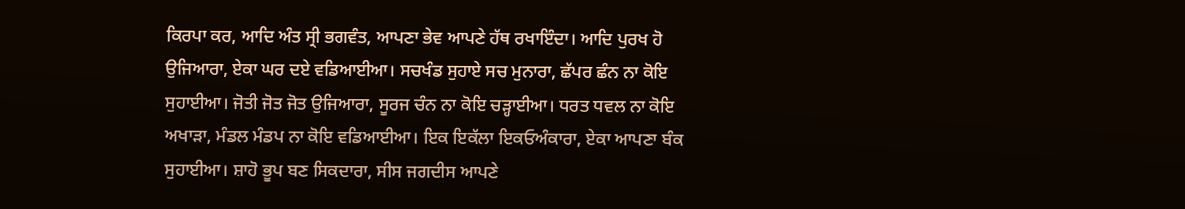ਕਿਰਪਾ ਕਰ, ਆਦਿ ਅੰਤ ਸ੍ਰੀ ਭਗਵੰਤ, ਆਪਣਾ ਭੇਵ ਆਪਣੇ ਹੱਥ ਰਖਾਇੰਦਾ। ਆਦਿ ਪੁਰਖ ਹੋ ਉਜਿਆਰਾ, ਏਕਾ ਘਰ ਦਏ ਵਡਿਆਈਆ। ਸਚਖੰਡ ਸੁਹਾਏ ਸਚ ਮੁਨਾਰਾ, ਛੱਪਰ ਛੰਨ ਨਾ ਕੋਇ ਸੁਹਾਈਆ। ਜੋਤੀ ਜੋਤ ਜੋਤ ਉਜਿਆਰਾ, ਸੂਰਜ ਚੰਨ ਨਾ ਕੋਇ ਚੜ੍ਹਾਈਆ। ਧਰਤ ਧਵਲ ਨਾ ਕੋਇ ਅਖਾੜਾ, ਮੰਡਲ ਮੰਡਪ ਨਾ ਕੋਇ ਵਡਿਆਈਆ। ਇਕ ਇਕੱਲਾ ਇਕਓਅੰਕਾਰਾ, ਏਕਾ ਆਪਣਾ ਬੰਕ ਸੁਹਾਈਆ। ਸ਼ਾਹੋ ਭੂਪ ਬਣ ਸਿਕਦਾਰਾ, ਸੀਸ ਜਗਦੀਸ ਆਪਣੇ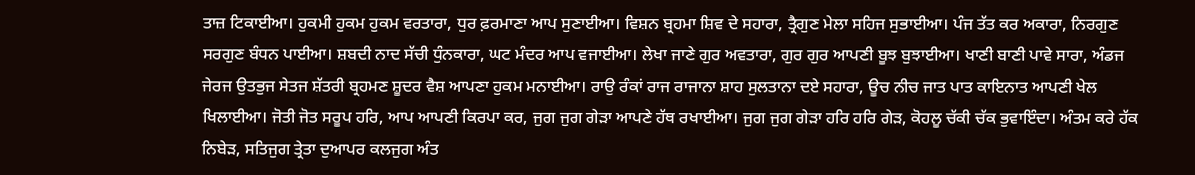ਤਾਜ਼ ਟਿਕਾਈਆ। ਹੁਕਮੀ ਹੁਕਮ ਹੁਕਮ ਵਰਤਾਰਾ, ਧੁਰ ਫ਼ਰਮਾਣਾ ਆਪ ਸੁਣਾਈਆ। ਵਿਸ਼ਨ ਬ੍ਰਹਮਾ ਸ਼ਿਵ ਦੇ ਸਹਾਰਾ, ਤ੍ਰੈਗੁਣ ਮੇਲਾ ਸਹਿਜ ਸੁਭਾਈਆ। ਪੰਜ ਤੱਤ ਕਰ ਅਕਾਰਾ, ਨਿਰਗੁਣ ਸਰਗੁਣ ਬੰਧਨ ਪਾਈਆ। ਸ਼ਬਦੀ ਨਾਦ ਸੱਚੀ ਧੁੰਨਕਾਰਾ, ਘਟ ਮੰਦਰ ਆਪ ਵਜਾਈਆ। ਲੇਖਾ ਜਾਣੇ ਗੁਰ ਅਵਤਾਰਾ, ਗੁਰ ਗੁਰ ਆਪਣੀ ਬੂਝ ਬੁਝਾਈਆ। ਖਾਣੀ ਬਾਣੀ ਪਾਵੇ ਸਾਰਾ, ਅੰਡਜ ਜੇਰਜ ਉਤਭੁਜ ਸੇਤਜ ਸ਼ੱਤਰੀ ਬ੍ਰਹਮਣ ਸ਼ੂਦਰ ਵੈਸ਼ ਆਪਣਾ ਹੁਕਮ ਮਨਾਈਆ। ਰਾਉ ਰੰਕਾਂ ਰਾਜ ਰਾਜਾਨਾ ਸ਼ਾਹ ਸੁਲਤਾਨਾ ਦਏ ਸਹਾਰਾ, ਊਚ ਨੀਚ ਜਾਤ ਪਾਤ ਕਾਇਨਾਤ ਆਪਣੀ ਖੇਲ ਖਿਲਾਈਆ। ਜੋਤੀ ਜੋਤ ਸਰੂਪ ਹਰਿ, ਆਪ ਆਪਣੀ ਕਿਰਪਾ ਕਰ, ਜੁਗ ਜੁਗ ਗੇੜਾ ਆਪਣੇ ਹੱਥ ਰਖਾਈਆ। ਜੁਗ ਜੁਗ ਗੇੜਾ ਹਰਿ ਹਰਿ ਗੇੜ, ਕੋਹਲੂ ਚੱਕੀ ਚੱਕ ਭੁਵਾਇੰਦਾ। ਅੰਤਮ ਕਰੇ ਹੱਕ ਨਿਬੇੜ, ਸਤਿਜੁਗ ਤ੍ਰੇਤਾ ਦੁਆਪਰ ਕਲਜੁਗ ਅੰਤ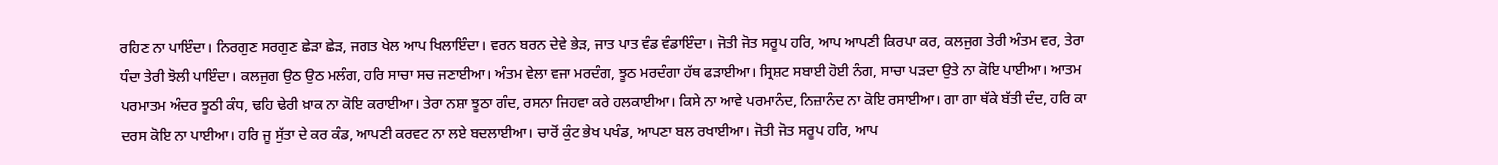ਰਹਿਣ ਨਾ ਪਾਇੰਦਾ। ਨਿਰਗੁਣ ਸਰਗੁਣ ਛੇੜਾ ਛੇੜ, ਜਗਤ ਖੇਲ ਆਪ ਖਿਲਾਇੰਦਾ। ਵਰਨ ਬਰਨ ਦੇਵੇ ਭੇੜ, ਜਾਤ ਪਾਤ ਵੰਡ ਵੰਡਾਇੰਦਾ। ਜੋਤੀ ਜੋਤ ਸਰੂਪ ਹਰਿ, ਆਪ ਆਪਣੀ ਕਿਰਪਾ ਕਰ, ਕਲਜੁਗ ਤੇਰੀ ਅੰਤਮ ਵਰ, ਤੇਰਾ ਧੰਦਾ ਤੇਰੀ ਝੋਲੀ ਪਾਇੰਦਾ। ਕਲਜੁਗ ਉਠ ਉਠ ਮਲੰਗ, ਹਰਿ ਸਾਚਾ ਸਚ ਜਣਾਈਆ। ਅੰਤਮ ਵੇਲਾ ਵਜਾ ਮਰਦੰਗ, ਝੂਠ ਮਰਦੰਗਾ ਹੱਥ ਫੜਾਈਆ। ਸ੍ਰਿਸ਼ਟ ਸਬਾਈ ਹੋਈ ਨੰਗ, ਸਾਚਾ ਪੜਦਾ ਉਤੇ ਨਾ ਕੋਇ ਪਾਈਆ। ਆਤਮ ਪਰਮਾਤਮ ਅੰਦਰ ਝੂਠੀ ਕੰਧ, ਢਹਿ ਢੇਰੀ ਖ਼ਾਕ ਨਾ ਕੋਇ ਕਰਾਈਆ। ਤੇਰਾ ਨਸ਼ਾ ਝੂਠਾ ਗੰਦ, ਰਸਨਾ ਜਿਹਵਾ ਕਰੇ ਹਲਕਾਈਆ। ਕਿਸੇ ਨਾ ਆਵੇ ਪਰਮਾਨੰਦ, ਨਿਜ਼ਾਨੰਦ ਨਾ ਕੋਇ ਰਸਾਈਆ। ਗਾ ਗਾ ਥੱਕੇ ਬੱਤੀ ਦੰਦ, ਹਰਿ ਕਾ ਦਰਸ ਕੋਇ ਨਾ ਪਾਈਆ। ਹਰਿ ਜੂ ਸੁੱਤਾ ਦੇ ਕਰ ਕੰਡ, ਆਪਣੀ ਕਰਵਟ ਨਾ ਲਏ ਬਦਲਾਈਆ। ਚਾਰੋਂ ਕੁੰਟ ਭੇਖ ਪਖੰਡ, ਆਪਣਾ ਬਲ ਰਖਾਈਆ। ਜੋਤੀ ਜੋਤ ਸਰੂਪ ਹਰਿ, ਆਪ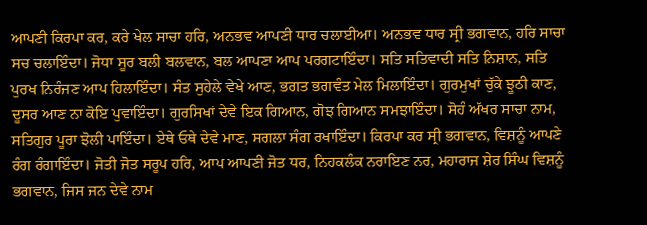ਆਪਣੀ ਕਿਰਪਾ ਕਰ, ਕਰੇ ਖੇਲ ਸਾਚਾ ਹਰਿ, ਅਨਭਵ ਆਪਣੀ ਧਾਰ ਚਲਾਈਆ। ਅਨਭਵ ਧਾਰ ਸ੍ਰੀ ਭਗਵਾਨ, ਹਰਿ ਸਾਚਾ ਸਚ ਚਲਾਇੰਦਾ। ਜੋਧਾ ਸੂਰ ਬਲੀ ਬਲਵਾਨ, ਬਲ ਆਪਣਾ ਆਪ ਪਰਗਟਾਇੰਦਾ। ਸਤਿ ਸਤਿਵਾਦੀ ਸਤਿ ਨਿਸ਼ਾਨ, ਸਤਿ ਪੁਰਖ ਨਿਰੰਜਣ ਆਪ ਹਿਲਾਇੰਦਾ। ਸੰਤ ਸੁਹੇਲੇ ਵੇਖੇ ਆਣ, ਭਗਤ ਭਗਵੰਤ ਮੇਲ ਮਿਲਾਇੰਦਾ। ਗੁਰਮੁਖਾਂ ਚੁੱਕੇ ਝੂਠੀ ਕਾਣ, ਦੂਸਰ ਆਣ ਨਾ ਕੋਇ ਪੁਵਾਇੰਦਾ। ਗੁਰਸਿਖਾਂ ਦੇਵੇ ਇਕ ਗਿਆਨ, ਗੋਝ ਗਿਆਨ ਸਮਝਾਇੰਦਾ। ਸੋਹੰ ਅੱਖਰ ਸਾਚਾ ਨਾਮ, ਸਤਿਗੁਰ ਪੂਰਾ ਝੋਲੀ ਪਾਇੰਦਾ। ਏਥੇ ਓਥੇ ਦੇਵੇ ਮਾਣ, ਸਗਲਾ ਸੰਗ ਰਖਾਇੰਦਾ। ਕਿਰਪਾ ਕਰ ਸ੍ਰੀ ਭਗਵਾਨ, ਵਿਸ਼ਨੂੰ ਆਪਣੇ ਰੰਗ ਰੰਗਾਇੰਦਾ। ਜੋਤੀ ਜੋਤ ਸਰੂਪ ਹਰਿ, ਆਪ ਆਪਣੀ ਜੋਤ ਧਰ, ਨਿਹਕਲੰਕ ਨਰਾਇਣ ਨਰ, ਮਹਾਰਾਜ ਸ਼ੇਰ ਸਿੰਘ ਵਿਸ਼ਨੂੰ ਭਗਵਾਨ, ਜਿਸ ਜਨ ਦੇਵੇ ਨਾਮ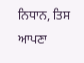ਨਿਧਾਨ, ਤਿਸ ਆਪਣਾ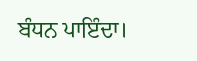ਬੰਧਨ ਪਾਇੰਦਾ।